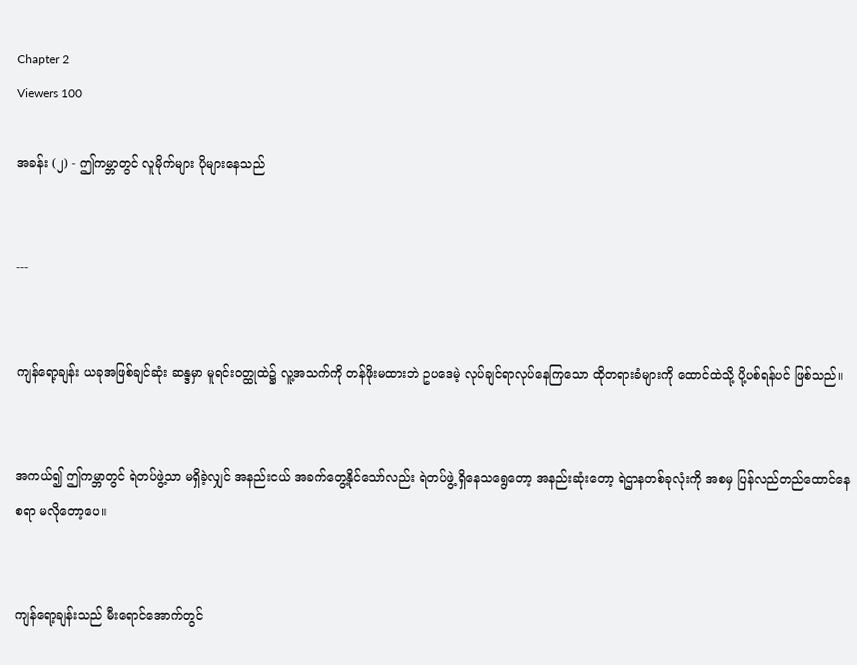Chapter 2
Viewers 100

အခန်း (၂) - ဤကမ္ဘာတွင် လူမိုက်များ ပိုများနေသည်


---


ကျန်ရော့ချန်း ယခုအဖြစ်ချင်ဆုံး ဆန္ဒမှာ မူရင်းဝတ္ထုထဲ၌ လူ့အသက်ကို တန်ဖိုးမထားဘဲ ဥပဒေမဲ့ လုပ်ချင်ရာလုပ်နေကြသော ထိုတရားခံများကို ထောင်ထဲသို့ ပို့ပစ်ရန်ပင် ဖြစ်သည်။


အကယ်၍ ဤကမ္ဘာတွင် ရဲတပ်ဖွဲ့သာ မရှိခဲ့လျှင် အနည်းငယ် အခက်တွေ့နိုင်သော်လည်း ရဲတပ်ဖွဲ့ ရှိနေသရွေတော့ အနည်းဆုံးတော့ ရဲဌာနတစ်ခုလုံးကို အစမှ ပြန်လည်တည်ထောင်နေစရာ မလိုတော့ပေ။


ကျန်ရော့ချန်းသည် မီးရောင်အောက်တွင်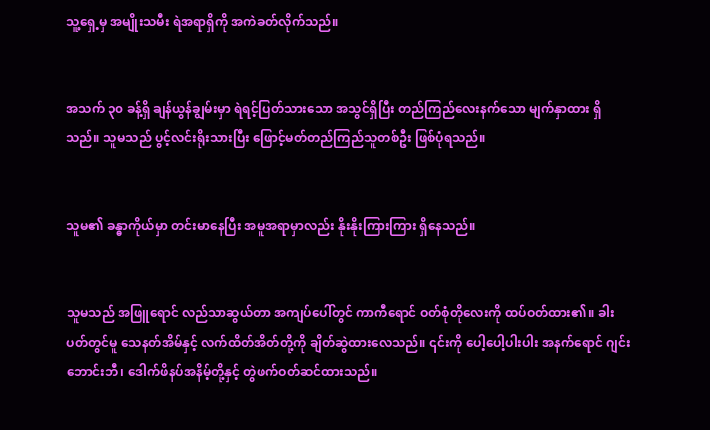သူ့ရှေ့မှ အမျိုးသမီး ရဲအရာရှိကို အကဲခတ်လိုက်သည်။


အသက် ၃၀ ခန့်ရှိ ချန်ယွန်ချွမ်းမှာ ရဲရင့်ပြတ်သားသော အသွင်ရှိပြီး တည်ကြည်လေးနက်သော မျက်နှာထား ရှိသည်။ သူမသည် ပွင့်လင်းရိုးသားပြီး ဖြောင့်မတ်တည်ကြည်သူတစ်ဦး ဖြစ်ပုံရသည်။


သူမ၏ ခန္ဓာကိုယ်မှာ တင်းမာနေပြီး အမူအရာမှာလည်း နိုးနိုးကြားကြား ရှိနေသည်။


သူမသည် အဖြူရောင် လည်သာဆွယ်တာ အကျပ်ပေါ်တွင် ကာကီရောင် ဝတ်စုံတိုလေးကို ထပ်ဝတ်ထား၏။ ခါးပတ်တွင်မူ သေနတ်အိမ်နှင့် လက်ထိတ်အိတ်တို့ကို ချိတ်ဆွဲထားလေသည်။ ၎င်းကို ပေါ့ပေါ့ပါးပါး အနက်ရောင် ဂျင်းဘောင်းဘီ၊ ဒေါက်ဖိနပ်အနိမ့်တို့နှင့် တွဲဖက်ဝတ်ဆင်ထားသည်။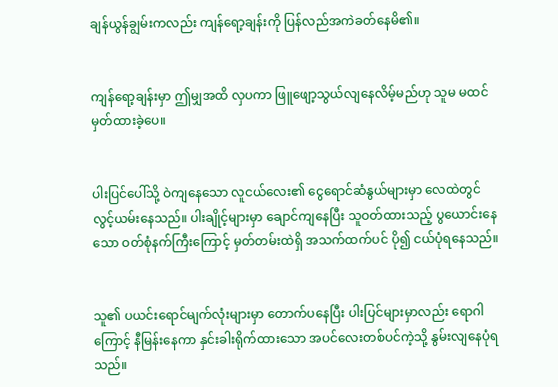ချန်ယွန်ချွမ်းကလည်း ကျန်ရော့ချန်းကို ပြန်လည်အကဲခတ်နေမိ၏။


ကျန်ရော့ချန်းမှာ ဤမျှအထိ လှပကာ ဖြူဖျော့သွယ်လျနေလိမ့်မည်ဟု သူမ မထင်မှတ်ထားခဲ့ပေ။


ပါးပြင်ပေါ်သို့ ဝဲကျနေသော လူငယ်လေး၏ ငွေရောင်ဆံနွယ်များမှာ လေထဲတွင် လွင့်ယမ်းနေသည်။ ပါးချိုင့်များမှာ ချောင်ကျနေပြီး သူဝတ်ထားသည့် ပွယောင်းနေသော ဝတ်စုံနက်ကြီးကြောင့် မှတ်တမ်းထဲရှိ အသက်ထက်ပင် ပို၍ ငယ်ပုံရနေသည်။


သူ၏ ပယင်းရောင်မျက်လုံးများမှာ တောက်ပနေပြီး ပါးပြင်များမှာလည်း ရောဂါကြောင့် နီမြန်းနေကာ နှင်းခါးရိုက်ထားသော အပင်လေးတစ်ပင်ကဲ့သို့ နွမ်းလျနေပုံရသည်။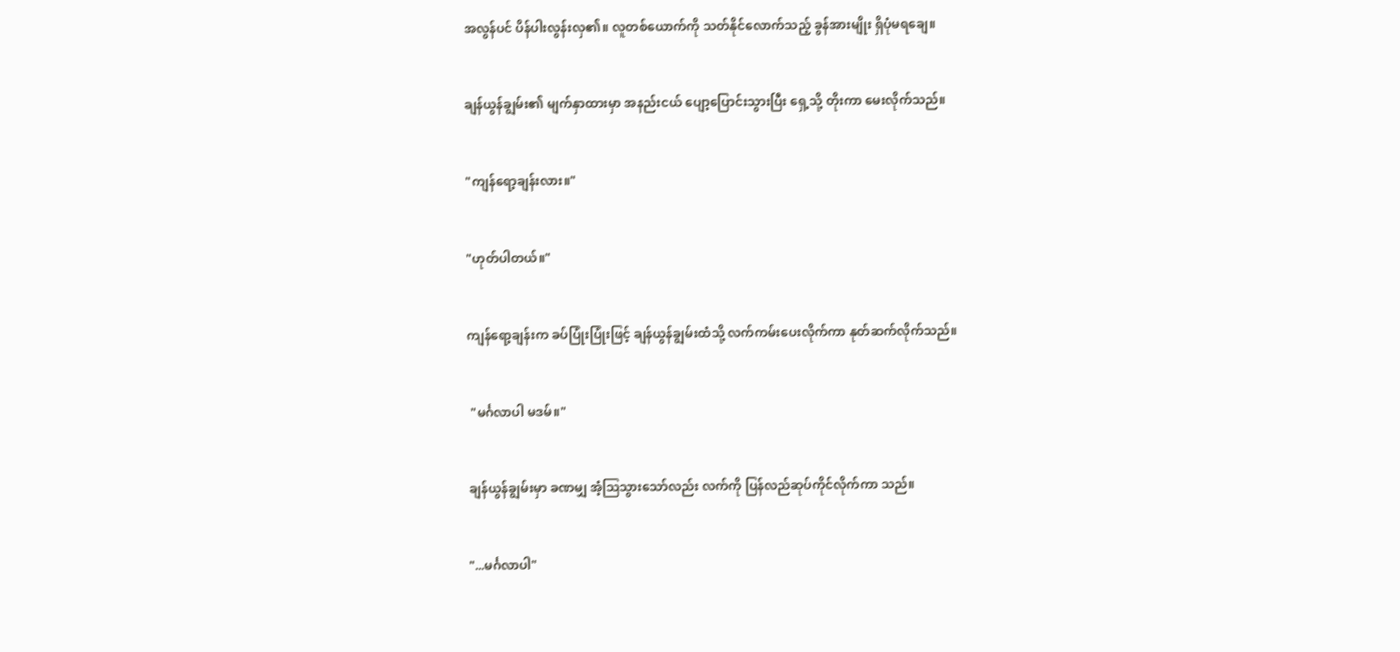အလွန်ပင် ပိန်ပါးလွန်းလှ၏။ လူတစ်ယောက်ကို သတ်နိုင်လောက်သည့် ခွန်အားမျိုး ရှိပုံမရချေ။


ချန်ယွန်ချွမ်း၏ မျက်နှာထားမှာ အနည်းငယ် ပျော့ပြောင်းသွားပြီး ရှေ့သို့ တိုးကာ မေးလိုက်သည်။


"ကျန်ရော့ချန်းလား။"


"ဟုတ်ပါတယ်။"


ကျန်ရော့ချန်းက ခပ်ပြုံးပြုံးဖြင့် ချန်ယွန်ချွမ်းထံသို့ လက်ကမ်းပေးလိုက်ကာ နုတ်ဆက်လိုက်သည်။


 "မင်္ဂလာပါ မဒမ်။"


ချန်ယွန်ချွမ်းမှာ ခဏမျှ အံ့ဩသွားသော်လည်း လက်ကို ပြန်လည်ဆုပ်ကိုင်လိုက်ကာ သည်။


"...မင်္ဂလာပါ"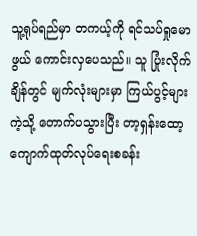သူ့ရုပ်ရည်မှာ တကယ့်ကို ရင်သပ်ရှုမောဖွယ် ကောင်းလှပေသည်။ သူ ပြုံးလိုက်ချိန်တွင် မျက်လုံးများမှာ ကြယ်ပွင့်များကဲ့သို့ တောက်ပသွားပြီး တာ့ရှန်းထော့ ကျောက်ထုတ်လုပ်ရေးစခန်း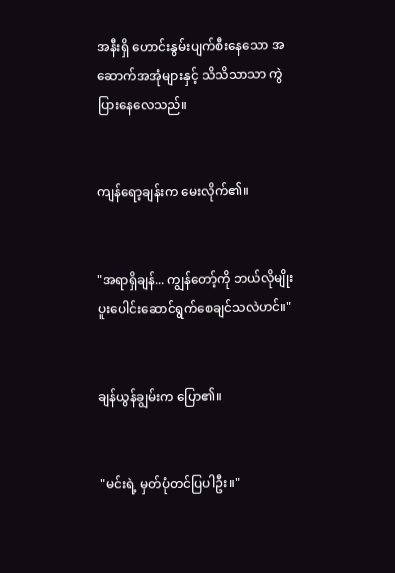အနီးရှိ ဟောင်းနွမ်းပျက်စီးနေသော အဆောက်အအုံများနှင့် သိသိသာသာ ကွဲပြားနေလေသည်။


ကျန်ရော့ချန်းက မေးလိုက်၏။


"အရာရှိချန်... ကျွန်တော့်ကို ဘယ်လိုမျိုး ပူးပေါင်းဆောင်ရွက်စေချင်သလဲဟင်။"


ချန်ယွန်ချွမ်းက ပြော၏။


 "မင်းရဲ့ မှတ်ပုံတင်ပြပါဦး။"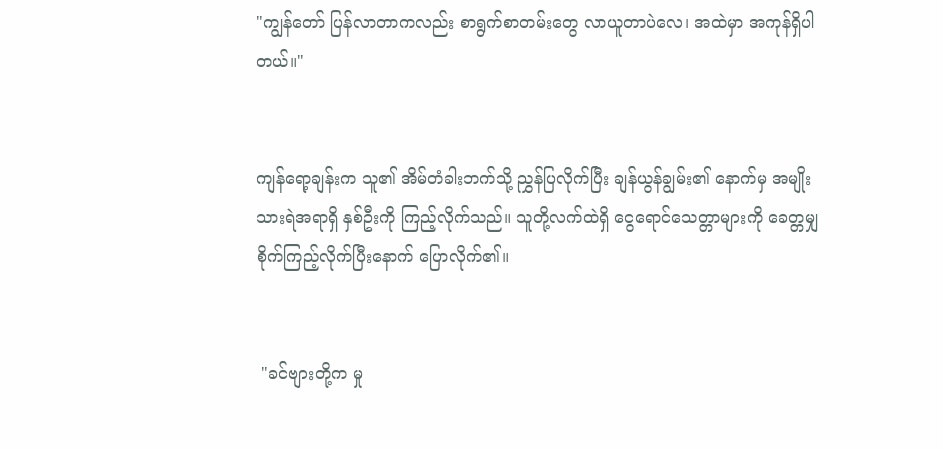"ကျွန်တော် ပြန်လာတာကလည်း စာရွက်စာတမ်းတွေ လာယူတာပဲလေ၊ အထဲမှာ အကုန်ရှိပါတယ်။"


ကျန်ရော့ချန်းက သူ၏ အိမ်တံခါးဘက်သို့ ညွှန်ပြလိုက်ပြီး ချန်ယွန်ချွမ်း၏ နောက်မှ အမျိုးသားရဲအရာရှိ နှစ်ဦးကို ကြည့်လိုက်သည်။ သူတို့လက်ထဲရှိ ငွေရောင်သေတ္တာများကို ခေတ္တမျှ စိုက်ကြည့်လိုက်ပြီးနောက် ပြောလိုက်၏။


 "ခင်ဗျားတို့က မှု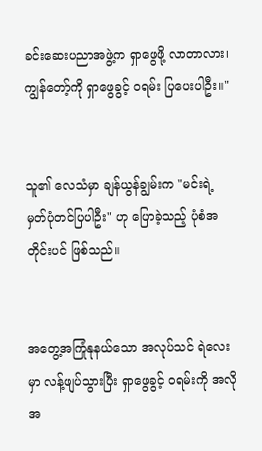ခင်းဆေးပညာအဖွဲ့က ရှာဖွေဖို့ လာတာလား၊ ကျွန်တော့်ကို ရှာဖွေခွင့် ဝရမ်း ပြပေးပါဦး။"


သူ၏ လေသံမှာ ချန်ယွန်ချွမ်းက "မင်းရဲ့ မှတ်ပုံတင်ပြပါဦး" ဟု ပြောခဲ့သည့် ပုံစံအတိုင်းပင် ဖြစ်သည်။


အတွေ့အကြုံနုနယ်သော အလုပ်သင် ရဲလေးမှာ လန့်ဖျပ်သွားပြီး ရှာဖွေခွင့် ဝရမ်းကို အလိုအ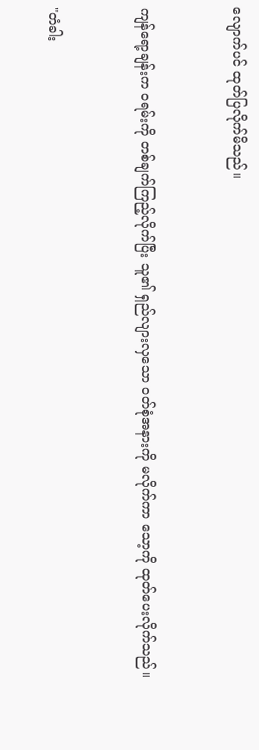လျောက်ပင် ထုတ်ပြလိုက်မိသည်။


ကျန်ရော့ချန်းက ဝရမ်းကို တစ်ချက်ကြည့်လိုက်ပြီး သူ၏ ရှည်လျားလှသော ဝတ်စုံအနားကို မလိုက်ကာ သော့ကို ထုတ်ပေးလိုက်သည်။


"တံခါး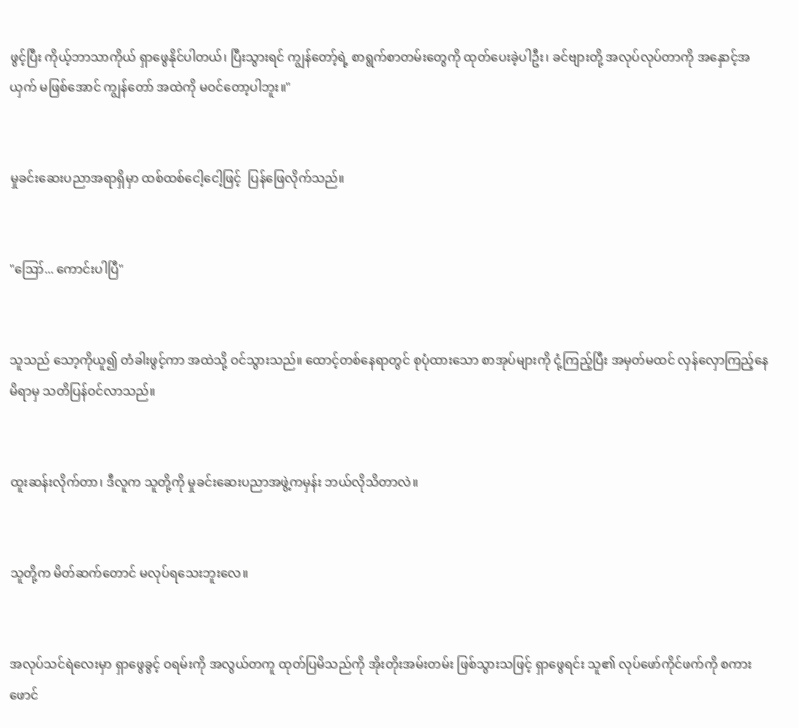ဖွင့်ပြီး ကိုယ့်ဘာသာကိုယ် ရှာဖွေနိုင်ပါတယ်၊ ပြီးသွားရင် ကျွန်တော့်ရဲ့ စာရွက်စာတမ်းတွေကို ထုတ်ပေးခဲ့ပါဦး၊ ခင်ဗျားတို့ အလုပ်လုပ်တာကို အနှောင့်အယှက် မဖြစ်အောင် ကျွန်တော် အထဲကို မဝင်တော့ပါဘူး။"


မှုခင်းဆေးပညာအရာရှိမှာ ထစ်ထစ်ငေါ့ငေါ့ဖြင့်  ပြန်ဖြေလိုက်သည်။


"ဪ... ကောင်းပါပြီ"


သူသည် သော့ကိုယူ၍ တံခါးဖွင့်ကာ အထဲသို့ ဝင်သွားသည်။ ထောင့်တစ်နေရာတွင် စုပုံထားသော စာအုပ်များကို ငုံ့ကြည့်ပြီး အမှတ်မထင် လှန်လှောကြည့်နေမိရာမှ သတိပြန်ဝင်လာသည်။


ထူးဆန်းလိုက်တာ၊ ဒီလူက သူတို့ကို မှုခင်းဆေးပညာအဖွဲ့ကမှန်း ဘယ်လိုသိတာလဲ။


သူတို့က မိတ်ဆက်တောင် မလုပ်ရသေးဘူးလေ။


အလုပ်သင်ရဲလေးမှာ ရှာဖွေခွင့် ဝရမ်းကို အလွယ်တကူ ထုတ်ပြမိသည်ကို အိုးတိုးအမ်းတမ်း ဖြစ်သွားသဖြင့် ရှာဖွေရင်း သူ၏ လုပ်ဖော်ကိုင်ဖက်ကို စကားဖောင်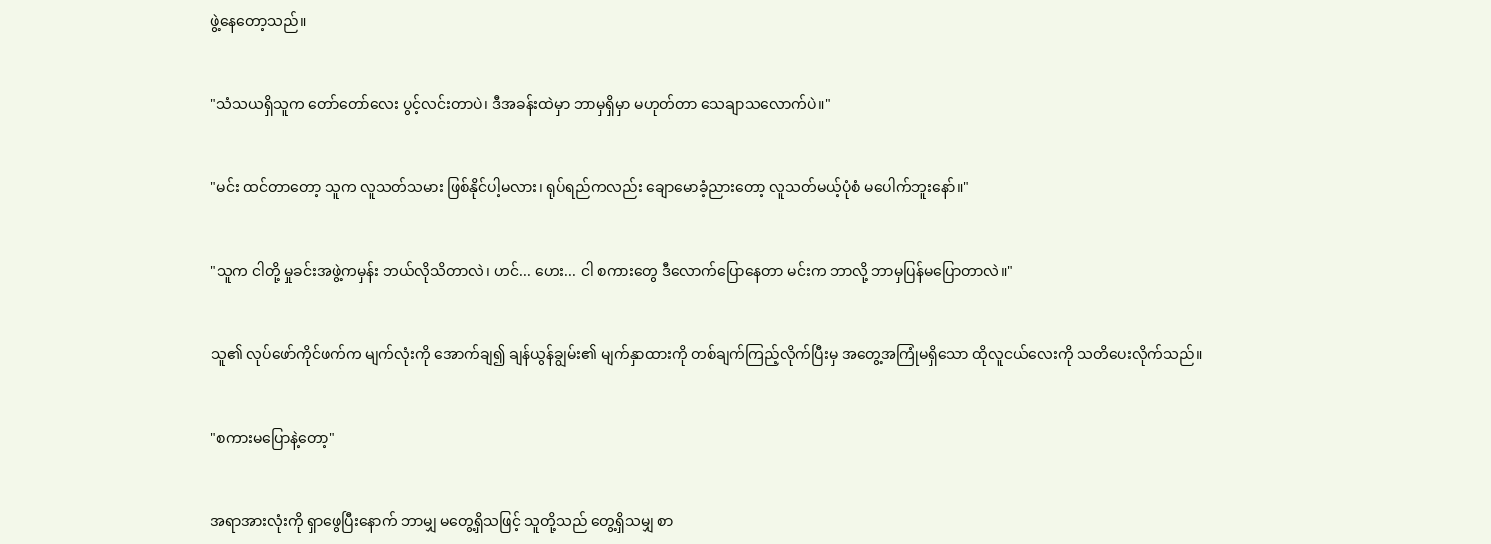ဖွဲ့နေတော့သည်။


"သံသယရှိသူက တော်တော်လေး ပွင့်လင်းတာပဲ၊ ဒီအခန်းထဲမှာ ဘာမှရှိမှာ မဟုတ်တာ သေချာသလောက်ပဲ။"


"မင်း ထင်တာတော့ သူက လူသတ်သမား ဖြစ်နိုင်ပါ့မလား၊ ရုပ်ရည်ကလည်း ချောမောခံ့ညားတော့ လူသတ်မယ့်ပုံစံ မပေါက်ဘူးနော်။"


"သူက ငါတို့ မှုခင်းအဖွဲ့ကမှန်း ဘယ်လိုသိတာလဲ၊ ဟင်... ဟေး... ငါ စကားတွေ ဒီလောက်ပြောနေတာ မင်းက ဘာလို့ ဘာမှပြန်မပြောတာလဲ။"


သူ၏ လုပ်ဖော်ကိုင်ဖက်က မျက်လုံးကို အောက်ချ၍ ချန်ယွန်ချွမ်း၏ မျက်နှာထားကို တစ်ချက်ကြည့်လိုက်ပြီးမှ အတွေ့အကြုံမရှိသော ထိုလူငယ်လေးကို သတိပေးလိုက်သည်။


"စကားမပြောနဲ့တော့"


အရာအားလုံးကို ရှာဖွေပြီးနောက် ဘာမျှ မတွေ့ရှိသဖြင့် သူတို့သည် တွေ့ရှိသမျှ စာ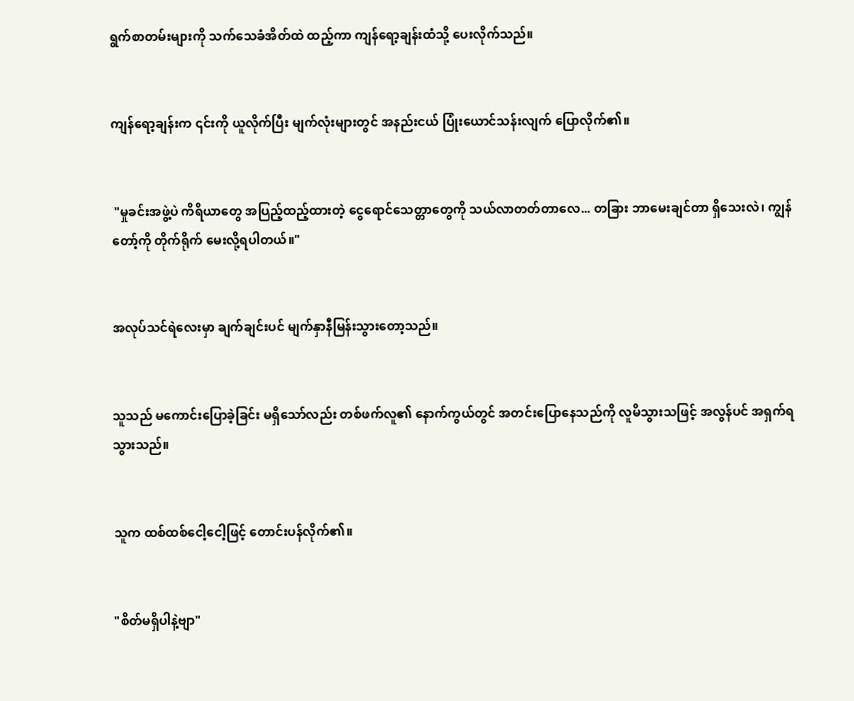ရွက်စာတမ်းများကို သက်သေခံအိတ်ထဲ ထည့်ကာ ကျန်ရော့ချန်းထံသို့ ပေးလိုက်သည်။


ကျန်ရော့ချန်းက ၎င်းကို ယူလိုက်ပြီး မျက်လုံးများတွင် အနည်းငယ် ပြုံးယောင်သန်းလျက် ပြောလိုက်၏။


 "မှုခင်းအဖွဲ့ပဲ ကိရိယာတွေ အပြည့်ထည့်ထားတဲ့ ငွေရောင်သေတ္တာတွေကို သယ်လာတတ်တာလေ... တခြား ဘာမေးချင်တာ ရှိသေးလဲ၊ ကျွန်တော့်ကို တိုက်ရိုက် မေးလို့ရပါတယ်။"


အလုပ်သင်ရဲလေးမှာ ချက်ချင်းပင် မျက်နှာနီမြန်းသွားတော့သည်။


သူသည် မကောင်းပြောခဲ့ခြင်း မရှိသော်လည်း တစ်ဖက်လူ၏ နောက်ကွယ်တွင် အတင်းပြောနေသည်ကို လူမိသွားသဖြင့် အလွန်ပင် အရှက်ရသွားသည်။


သူက ထစ်ထစ်ငေါ့ငေါ့ဖြင့် တောင်းပန်လိုက်၏။


"စိတ်မရှိပါနဲ့ဗျာ"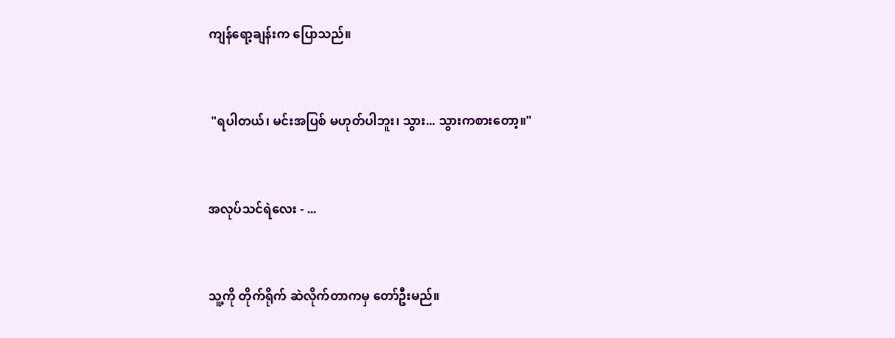ကျန်ရော့ချန်းက ပြောသည်။


 "ရပါတယ်၊ မင်းအပြစ် မဟုတ်ပါဘူး၊ သွား... သွားကစားတော့။"


အလုပ်သင်ရဲလေး - ...


သူ့ကို တိုက်ရိုက် ဆဲလိုက်တာကမှ တော်ဦးမည်။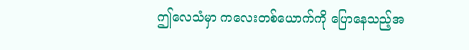ဤလေသံမှာ ကလေးတစ်ယောက်ကို ပြောနေသည့်အ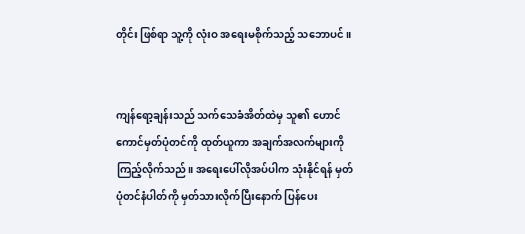တိုင်း ဖြစ်ရာ သူ့ကို လုံးဝ အရေးမစိုက်သည့် သဘောပင်။


ကျန်ရော့ချန်းသည် သက်သေခံအိတ်ထဲမှ သူ၏ ဟောင်ကောင်မှတ်ပုံတင်ကို ထုတ်ယူကာ အချက်အလက်များကို ကြည့်လိုက်သည်။ အရေးပေါ်လိုအပ်ပါက သုံးနိုင်ရန် မှတ်ပုံတင်နံပါတ်ကို မှတ်သားလိုက်ပြီးနောက် ပြန်ပေး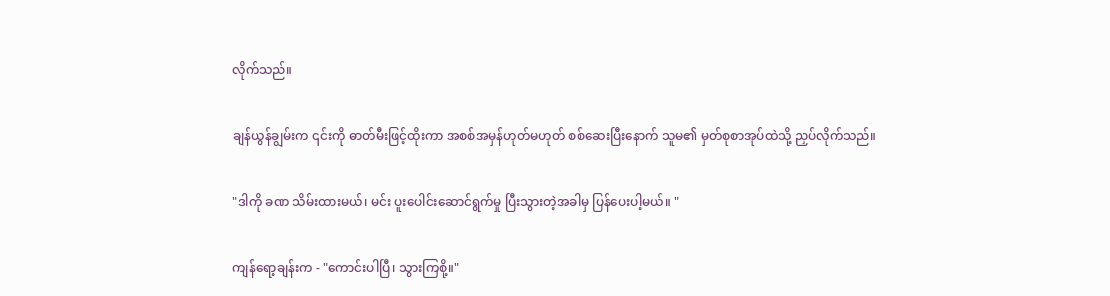လိုက်သည်။


ချန်ယွန်ချွမ်းက ၎င်းကို ဓာတ်မီးဖြင့်ထိုးကာ အစစ်အမှန်ဟုတ်မဟုတ် စစ်ဆေးပြီးနောက် သူမ၏ မှတ်စုစာအုပ်ထဲသို့ ညှပ်လိုက်သည်။


"ဒါကို ခဏ သိမ်းထားမယ်၊ မင်း ပူးပေါင်းဆောင်ရွက်မှု ပြီးသွားတဲ့အခါမှ ပြန်ပေးပါ့မယ်။ "


ကျန်ရော့ချန်းက - "ကောင်းပါပြီ၊ သွားကြစို့။"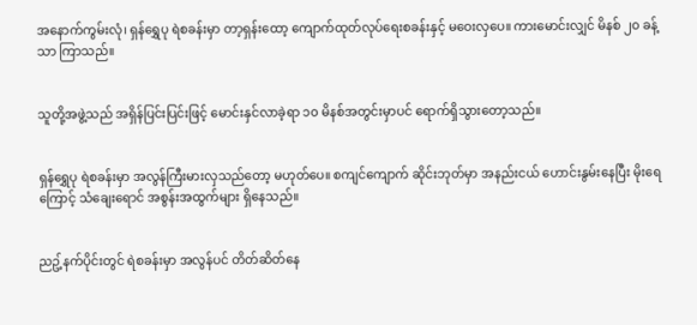အနောက်ကွမ်းလုံ၊ ရှန်ရွှေပု ရဲစခန်းမှာ တာ့ရှန်းထော့ ကျောက်ထုတ်လုပ်ရေးစခန်းနှင့် မဝေးလှပေ။ ကားမောင်းလျှင် မိနစ် ၂၀ ခန့်သာ ကြာသည်။


သူတို့အဖွဲ့သည် အရှိန်ပြင်းပြင်းဖြင့် မောင်းနှင်လာခဲ့ရာ ၁၀ မိနစ်အတွင်းမှာပင် ရောက်ရှိသွားတော့သည်။


ရှန်ရွှေပု ရဲစခန်းမှာ အလွန်ကြီးမားလှသည်တော့ မဟုတ်ပေ။ စကျင်ကျောက် ဆိုင်းဘုတ်မှာ အနည်းငယ် ဟောင်းနွမ်းနေပြီး မိုးရေကြောင့် သံချေးရောင် အစွန်းအထွက်များ ရှိနေသည်။


ညဥ့်နက်ပိုင်းတွင် ရဲစခန်းမှာ အလွန်ပင် တိတ်ဆိတ်နေ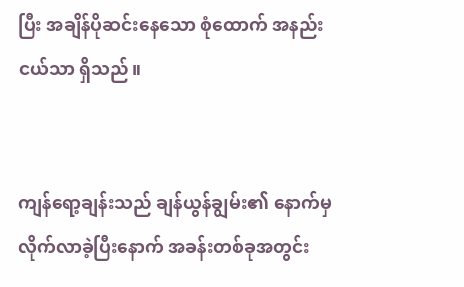ပြီး အချိန်ပိုဆင်းနေသော စုံထောက် အနည်းငယ်သာ ရှိသည်။


ကျန်ရော့ချန်းသည် ချန်ယွန်ချွမ်း၏ နောက်မှ လိုက်လာခဲ့ပြီးနောက် အခန်းတစ်ခုအတွင်း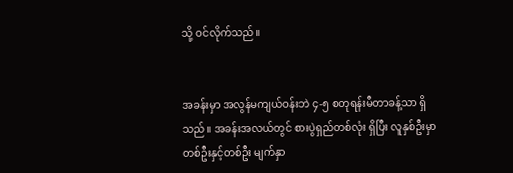သို့ ဝင်လိုက်သည်။


အခန်းမှာ အလွန်မကျယ်ဝန်းဘဲ ၄-၅ စတုရန်းမီတာခန့်သာ ရှိသည်။ အခန်းအလယ်တွင် စားပွဲရှည်တစ်လုံး ရှိပြီး လူနှစ်ဦးမှာ တစ်ဦးနှင့်တစ်ဦး မျက်နှာ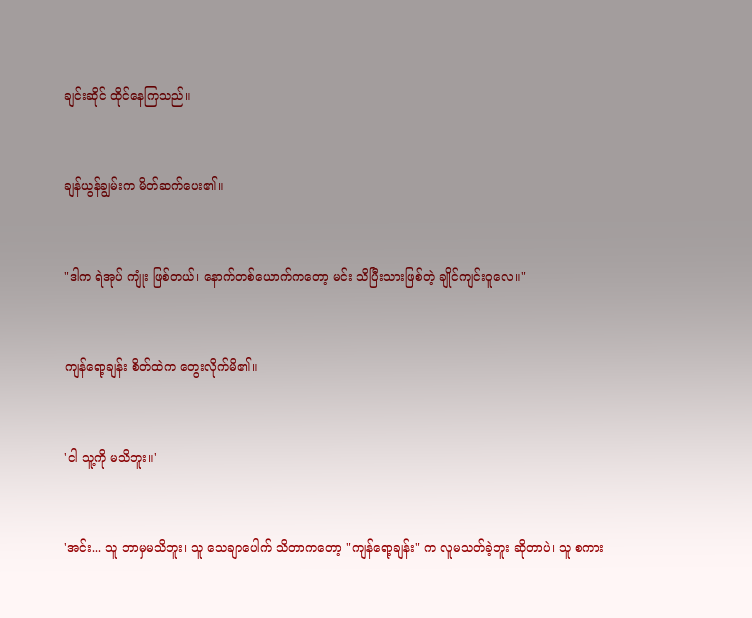ချင်းဆိုင် ထိုင်နေကြသည်။


ချန်ယွန်ချွမ်းက မိတ်ဆက်ပေး၏။


"ဒါက ရဲအုပ် ကျုံး ဖြစ်တယ်၊ နောက်တစ်ယောက်ကတော့ မင်း သိပြီးသားဖြစ်တဲ့ ချိုင်ကျင်းဝူလေ။"


ကျန်ရော့ချန်း စိတ်ထဲက တွေးလိုက်မိ၏။


'ငါ သူ့ကို မသိဘူး။'


'အင်း... သူ ဘာမှမသိဘူး၊ သူ သေချာပေါက် သိတာကတော့ "ကျန်ရော့ချန်း" က လူမသတ်ခဲ့ဘူး ဆိုတာပဲ၊ သူ စကား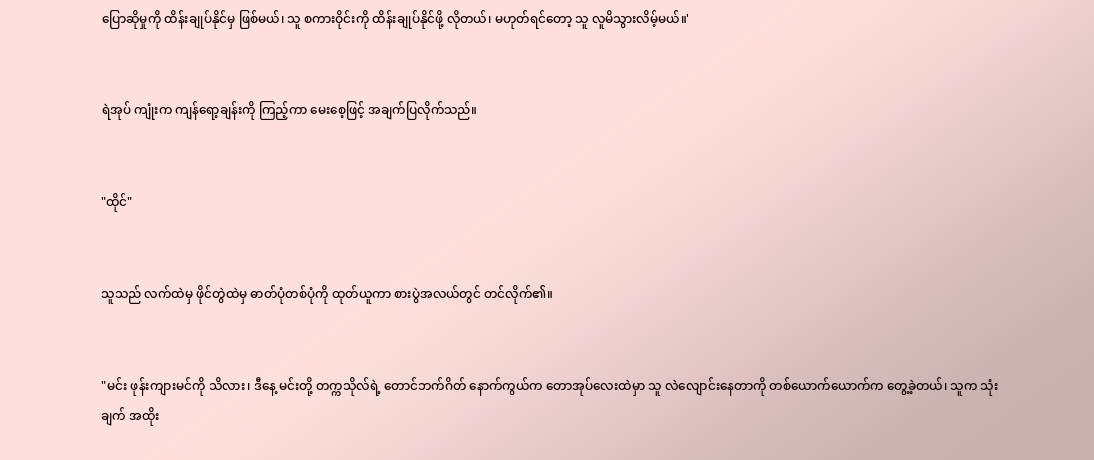ပြောဆိုမှုကို ထိန်းချုပ်နိုင်မှ ဖြစ်မယ်၊ သူ စကားဝိုင်းကို ထိန်းချုပ်နိုင်ဖို့ လိုတယ်၊ မဟုတ်ရင်တော့ သူ လူမိသွားလိမ့်မယ်။'


ရဲအုပ် ကျုံးက ကျန်ရော့ချန်းကို ကြည့်ကာ မေးစေ့ဖြင့် အချက်ပြလိုက်သည်။


"ထိုင်"


သူသည် လက်ထဲမှ ဖိုင်တွဲထဲမှ ဓာတ်ပုံတစ်ပုံကို ထုတ်ယူကာ စားပွဲအလယ်တွင် တင်လိုက်၏။


"မင်း ဖုန်းကျားမင်ကို သိလား၊ ဒီနေ့ မင်းတို့ တက္ကသိုလ်ရဲ့ တောင်ဘက်ဂိတ် နောက်ကွယ်က တောအုပ်လေးထဲမှာ သူ လဲလျောင်းနေတာကို တစ်ယောက်ယောက်က တွေ့ခဲ့တယ်၊ သူက သုံးချက် အထိုး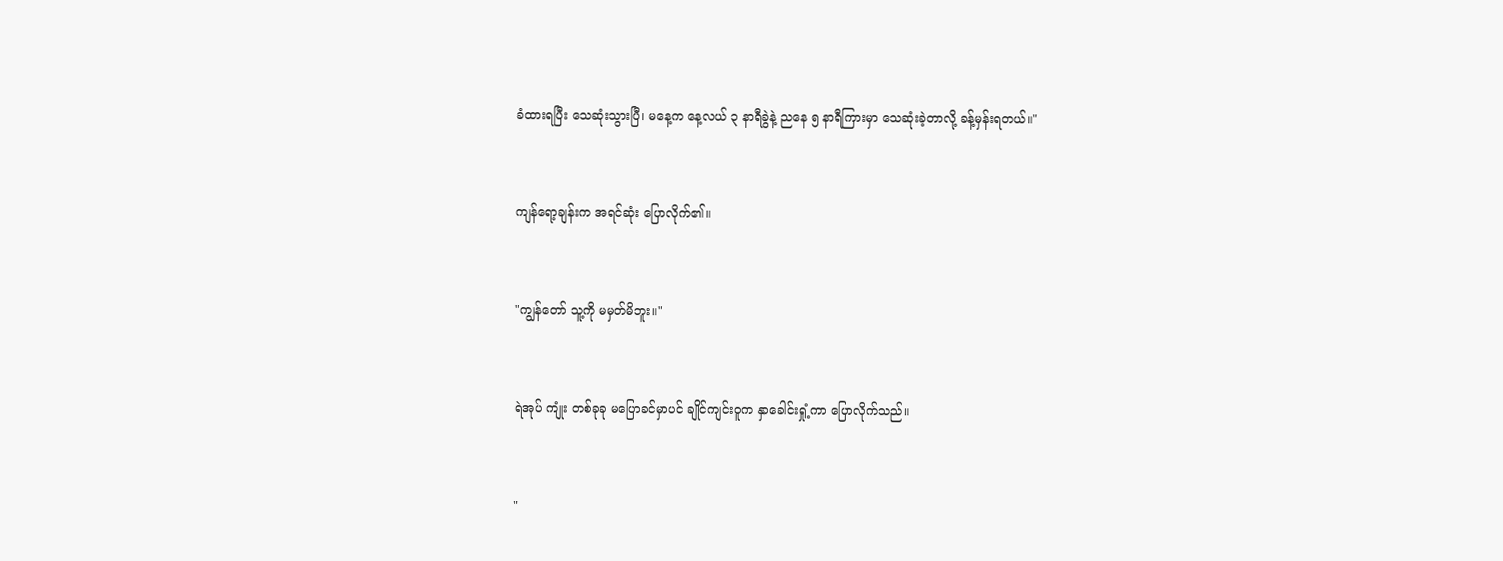ခံထားရပြီး သေဆုံးသွားပြီ၊ မနေ့က နေ့လယ် ၃ နာရီခွဲနဲ့ ညနေ ၅ နာရီကြားမှာ သေဆုံးခဲ့တာလို့ ခန့်မှန်းရတယ်။"


ကျန်ရော့ချန်းက အရင်ဆုံး ပြောလိုက်၏။


"ကျွန်တော် သူ့ကို မမှတ်မိဘူး။"


ရဲအုပ် ကျုံး တစ်ခုခု မပြောခင်မှာပင် ချိုင်ကျင်းဝူက နှာခေါင်းရှုံ့ကာ ပြောလိုက်သည်။


"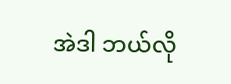အဲဒါ ဘယ်လို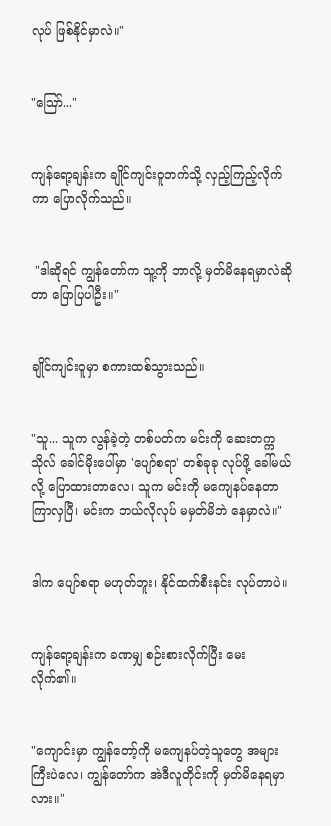လုပ် ဖြစ်နိုင်မှာလဲ။"


"ဪ..."


ကျန်ရော့ချန်းက ချိုင်ကျင်းဝူဘက်သို့ လှည့်ကြည့်လိုက်ကာ ပြောလိုက်သည်။


 "ဒါဆိုရင် ကျွန်တော်က သူ့ကို ဘာလို့ မှတ်မိနေရမှာလဲဆိုတာ ပြောပြပါဦး။"


ချိုင်ကျင်းဝူမှာ စကားထစ်သွားသည်။


"သူ... သူက လွန်ခဲ့တဲ့ တစ်ပတ်က မင်းကို ဆေးတက္ကသိုလ် ခေါင်မိုးပေါ်မှာ 'ပျော်စရာ' တစ်ခုခု လုပ်ဖို့ ခေါ်မယ်လို့ ပြောထားတာလေ၊ သူက မင်းကို မကျေနပ်နေတာ ကြာလှပြီ၊ မင်းက ဘယ်လိုလုပ် မမှတ်မိဘဲ နေမှာလဲ။"


ဒါက ပျော်စရာ မဟုတ်ဘူး၊ နိုင်ထက်စီးနင်း လုပ်တာပဲ။


ကျန်ရော့ချန်းက ခဏမျှ စဉ်းစားလိုက်ပြီး မေးလိုက်၏။


"ကျောင်းမှာ ကျွန်တော့်ကို မကျေနပ်တဲ့သူတွေ အများကြီးပဲလေ၊ ကျွန်တော်က အဲဒီလူတိုင်းကို မှတ်မိနေရမှာလား။"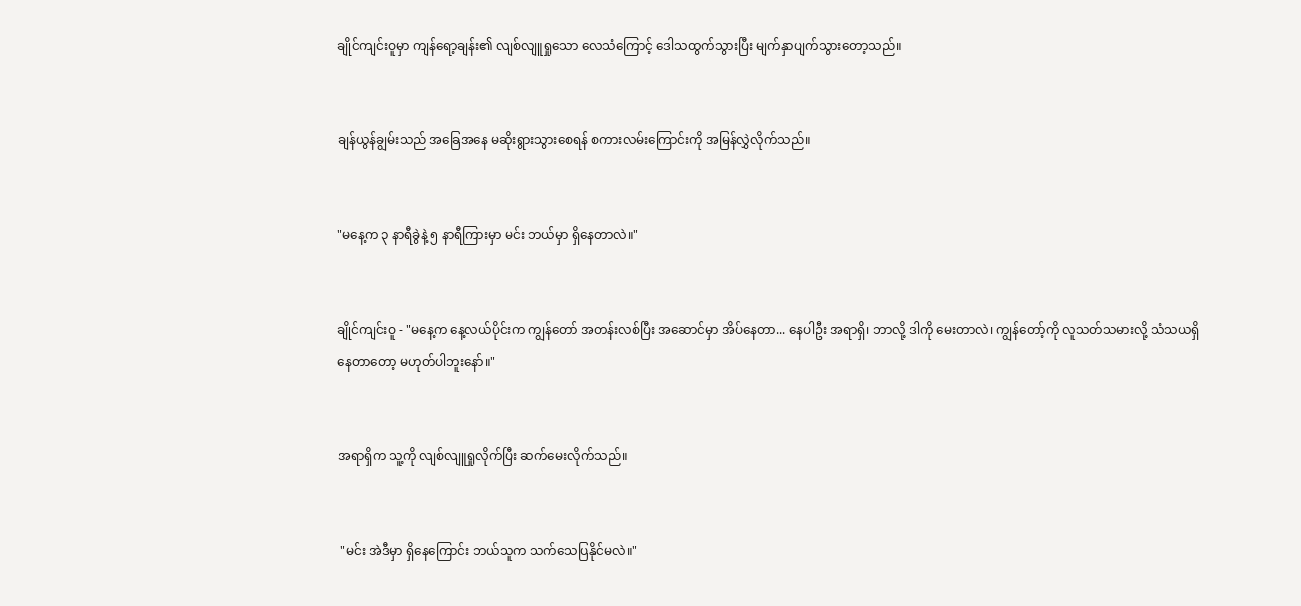ချိုင်ကျင်းဝူမှာ ကျန်ရော့ချန်း၏ လျစ်လျူရှုသော လေသံကြောင့် ဒေါသထွက်သွားပြီး မျက်နှာပျက်သွားတော့သည်။


ချန်ယွန်ချွမ်းသည် အခြေအနေ မဆိုးရွားသွားစေရန် စကားလမ်းကြောင်းကို အမြန်လွှဲလိုက်သည်။


"မနေ့က ၃ နာရီခွဲနဲ့ ၅ နာရီကြားမှာ မင်း ဘယ်မှာ ရှိနေတာလဲ။"


ချိုင်ကျင်းဝူ - "မနေ့က နေ့လယ်ပိုင်းက ကျွန်တော် အတန်းလစ်ပြီး အဆောင်မှာ အိပ်နေတာ... နေပါဦး အရာရှိ၊ ဘာလို့ ဒါကို မေးတာလဲ၊ ကျွန်တော့်ကို လူသတ်သမားလို့ သံသယရှိနေတာတော့ မဟုတ်ပါဘူးနော်။"


အရာရှိက သူ့ကို လျစ်လျူရှုလိုက်ပြီး ဆက်မေးလိုက်သည်။


 "မင်း အဲဒီမှာ ရှိနေကြောင်း ဘယ်သူက သက်သေပြနိုင်မလဲ။"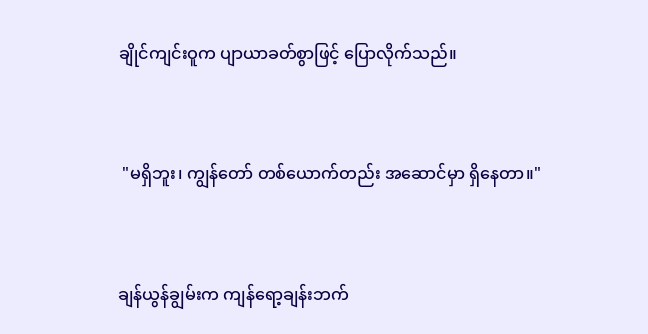ချိုင်ကျင်းဝူက ပျာယာခတ်စွာဖြင့် ပြောလိုက်သည်။


 "မရှိဘူး၊ ကျွန်တော် တစ်ယောက်တည်း အဆောင်မှာ ရှိနေတာ။"


ချန်ယွန်ချွမ်းက ကျန်ရော့ချန်းဘက်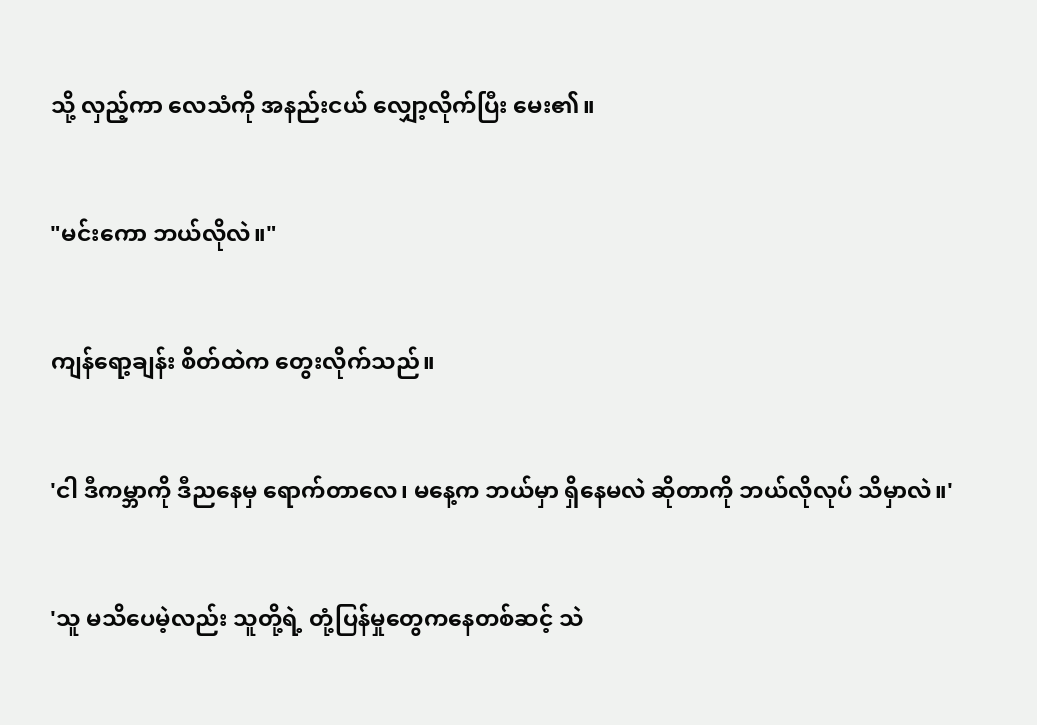သို့ လှည့်ကာ လေသံကို အနည်းငယ် လျှော့လိုက်ပြီး မေး၏။


"မင်းကော ဘယ်လိုလဲ။"


ကျန်ရော့ချန်း စိတ်ထဲက တွေးလိုက်သည်။


'ငါ ဒီကမ္ဘာကို ဒီညနေမှ ရောက်တာလေ၊ မနေ့က ဘယ်မှာ ရှိနေမလဲ ဆိုတာကို ဘယ်လိုလုပ် သိမှာလဲ။'


'သူ မသိပေမဲ့လည်း သူတို့ရဲ့ တုံ့ပြန်မှုတွေကနေတစ်ဆင့် သဲ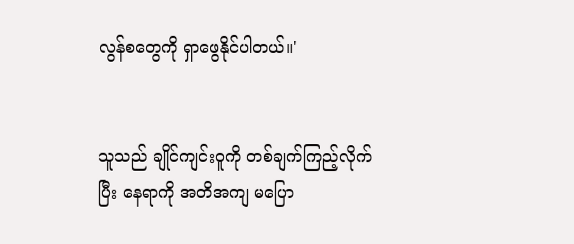လွန်စတွေကို ရှာဖွေနိုင်ပါတယ်။'


သူသည် ချိုင်ကျင်းဝူကို တစ်ချက်ကြည့်လိုက်ပြီး နေရာကို အတိအကျ မပြော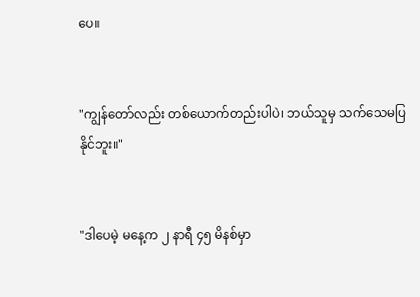ပေ။


"ကျွန်တော်လည်း တစ်ယောက်တည်းပါပဲ၊ ဘယ်သူမှ သက်သေမပြနိုင်ဘူး။"


"ဒါပေမဲ့ မနေ့က ၂ နာရီ ၄၅ မိနစ်မှာ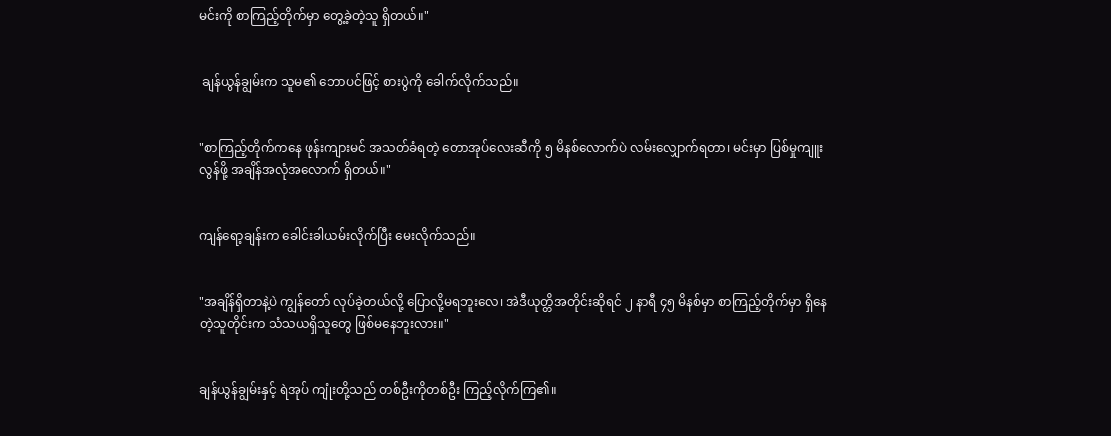မင်းကို စာကြည့်တိုက်မှာ တွေ့ခဲ့တဲ့သူ ရှိတယ်။"


 ချန်ယွန်ချွမ်းက သူမ၏ ဘောပင်ဖြင့် စားပွဲကို ခေါက်လိုက်သည်။


"စာကြည့်တိုက်ကနေ ဖုန်းကျားမင် အသတ်ခံရတဲ့ တောအုပ်လေးဆီကို ၅ မိနစ်လောက်ပဲ လမ်းလျှောက်ရတာ၊ မင်းမှာ ပြစ်မှုကျူးလွန်ဖို့ အချိန်အလုံအလောက် ရှိတယ်။"


ကျန်ရော့ချန်းက ခေါင်းခါယမ်းလိုက်ပြီး မေးလိုက်သည်။


"အချိန်ရှိတာနဲ့ပဲ ကျွန်တော် လုပ်ခဲ့တယ်လို့ ပြောလို့မရဘူးလေ၊ အဲဒီယုတ္တိအတိုင်းဆိုရင် ၂ နာရီ ၄၅ မိနစ်မှာ စာကြည့်တိုက်မှာ ရှိနေတဲ့သူတိုင်းက သံသယရှိသူတွေ ဖြစ်မနေဘူးလား။"


ချန်ယွန်ချွမ်းနှင့် ရဲအုပ် ကျုံးတို့သည် တစ်ဦးကိုတစ်ဦး ကြည့်လိုက်ကြ၏။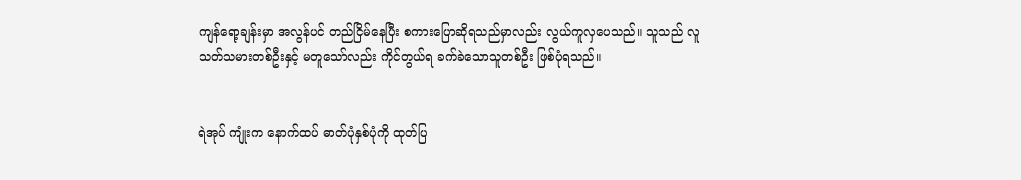ကျန်ရော့ချန်းမှာ အလွန်ပင် တည်ငြိမ်နေပြီး စကားပြောဆိုရသည်မှာလည်း လွယ်ကူလှပေသည်။ သူသည် လူသတ်သမားတစ်ဦးနှင့် မတူသော်လည်း ကိုင်တွယ်ရ ခက်ခဲသောသူတစ်ဦး ဖြစ်ပုံရသည်။


ရဲအုပ် ကျုံးက နောက်ထပ် ဓာတ်ပုံနှစ်ပုံကို ထုတ်ပြ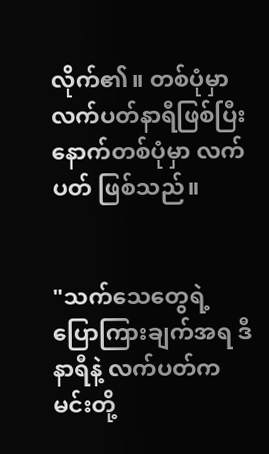လိုက်၏။ တစ်ပုံမှာ လက်ပတ်နာရီဖြစ်ပြီး နောက်တစ်ပုံမှာ လက်ပတ် ဖြစ်သည်။


"သက်သေတွေရဲ့ ပြောကြားချက်အရ ဒီနာရီနဲ့ လက်ပတ်က မင်းတို့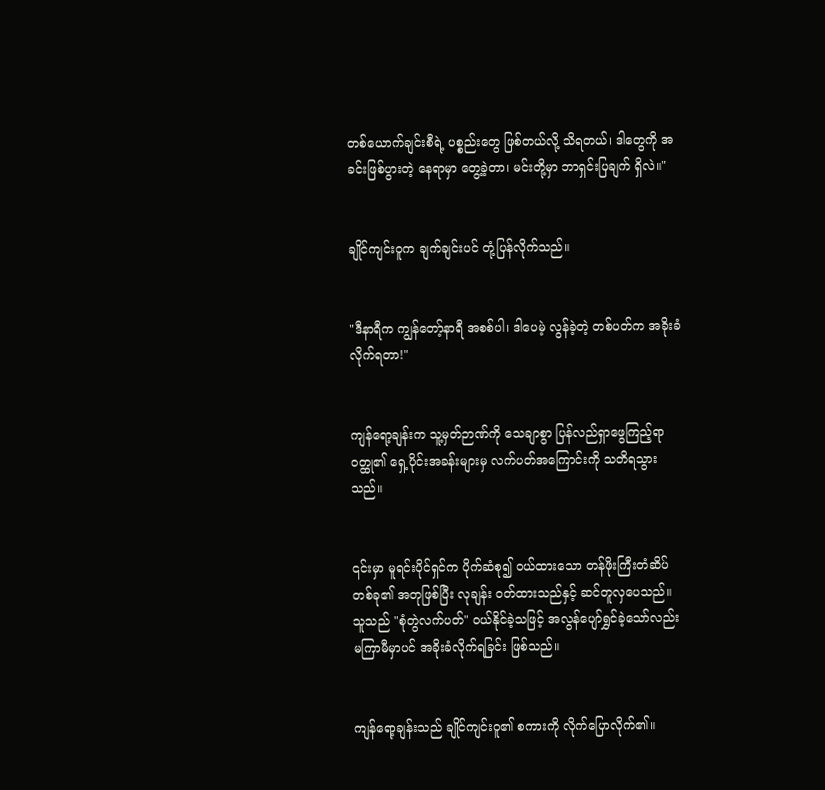တစ်ယောက်ချင်းစီရဲ့ ပစ္စည်းတွေ ဖြစ်တယ်လို့ သိရတယ်၊ ဒါတွေကို အခင်းဖြစ်ပွားတဲ့ နေရာမှာ တွေ့ခဲ့တာ၊ မင်းတို့မှာ ဘာရှင်းပြချက် ရှိလဲ။"


ချိုင်ကျင်းဝူက ချက်ချင်းပင် တုံ့ပြန်လိုက်သည်။


"ဒီနာရီက ကျွန်တော့်နာရီ အစစ်ပါ၊ ဒါပေမဲ့ လွန်ခဲ့တဲ့ တစ်ပတ်က အခိုးခံလိုက်ရတာ!"


ကျန်ရော့ချန်းက သူ့မှတ်ဉာဏ်ကို သေချာစွာ ပြန်လည်ရှာဖွေကြည့်ရာ ဝတ္ထု၏ ရှေ့ပိုင်းအခန်းများမှ လက်ပတ်အကြောင်းကို သတိရသွားသည်။


၎င်းမှာ မူရင်းပိုင်ရှင်က ပိုက်ဆံစု၍ ဝယ်ထားသော တန်ဖိုးကြီးတံဆိပ်တစ်ခု၏ အတုဖြစ်ပြီး လုချန်း ဝတ်ထားသည်နှင့် ဆင်တူလှပေသည်။ သူသည် "စုံတွဲလက်ပတ်" ဝယ်နိုင်ခဲ့သဖြင့် အလွန်ပျော်ရွှင်ခဲ့သော်လည်း မကြာမီမှာပင် အခိုးခံလိုက်ရခြင်း ဖြစ်သည်။


ကျန်ရော့ချန်းသည် ချိုင်ကျင်းဝူ၏ စကားကို လိုက်ပြောလိုက်၏။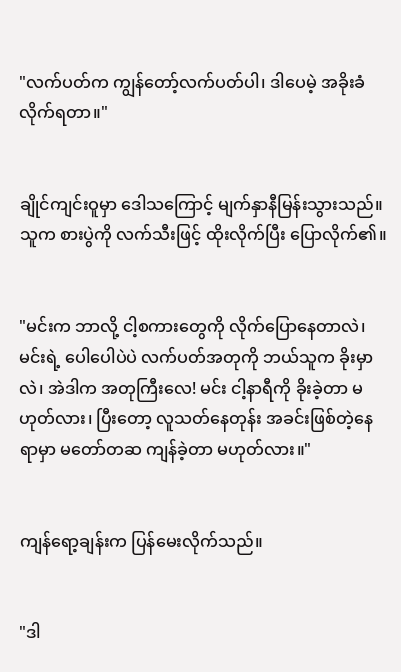"လက်ပတ်က ကျွန်တော့်လက်ပတ်ပါ၊ ဒါပေမဲ့ အခိုးခံလိုက်ရတာ။"


ချိုင်ကျင်းဝူမှာ ဒေါသကြောင့် မျက်နှာနီမြန်းသွားသည်။ သူက စားပွဲကို လက်သီးဖြင့် ထိုးလိုက်ပြီး ပြောလိုက်၏။


"မင်းက ဘာလို့ ငါ့စကားတွေကို လိုက်ပြောနေတာလဲ၊ မင်းရဲ့ ပေါပေါပဲပဲ လက်ပတ်အတုကို ဘယ်သူက ခိုးမှာလဲ၊ အဲဒါက အတုကြီးလေ! မင်း ငါ့နာရီကို ခိုးခဲ့တာ မဟုတ်လား၊ ပြီးတော့ လူသတ်နေတုန်း အခင်းဖြစ်တဲ့နေရာမှာ မတော်တဆ ကျန်ခဲ့တာ မဟုတ်လား။"


ကျန်ရော့ချန်းက ပြန်မေးလိုက်သည်။


"ဒါ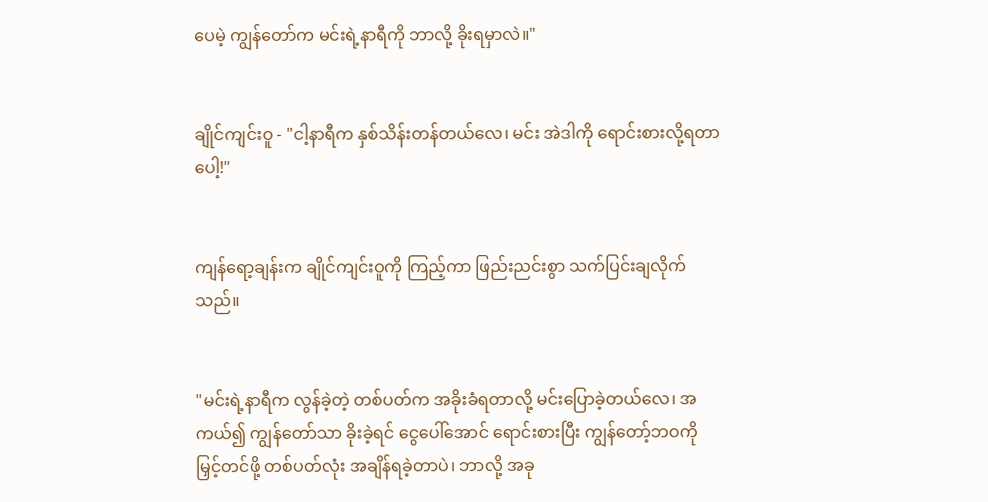ပေမဲ့ ကျွန်တော်က မင်းရဲ့နာရီကို ဘာလို့ ခိုးရမှာလဲ။"


ချိုင်ကျင်းဝူ - "ငါ့နာရီက နှစ်သိန်းတန်တယ်လေ၊ မင်း အဲဒါကို ရောင်းစားလို့ရတာပေါ့!"


ကျန်ရော့ချန်းက ချိုင်ကျင်းဝူကို ကြည့်ကာ ဖြည်းညင်းစွာ သက်ပြင်းချလိုက်သည်။


"မင်းရဲ့နာရီက လွန်ခဲ့တဲ့ တစ်ပတ်က အခိုးခံရတာလို့ မင်းပြောခဲ့တယ်လေ၊ အကယ်၍ ကျွန်တော်သာ ခိုးခဲ့ရင် ငွေပေါ်အောင် ရောင်းစားပြီး ကျွန်တော့်ဘဝကို မြှင့်တင်ဖို့ တစ်ပတ်လုံး အချိန်ရခဲ့တာပဲ၊ ဘာလို့ အခု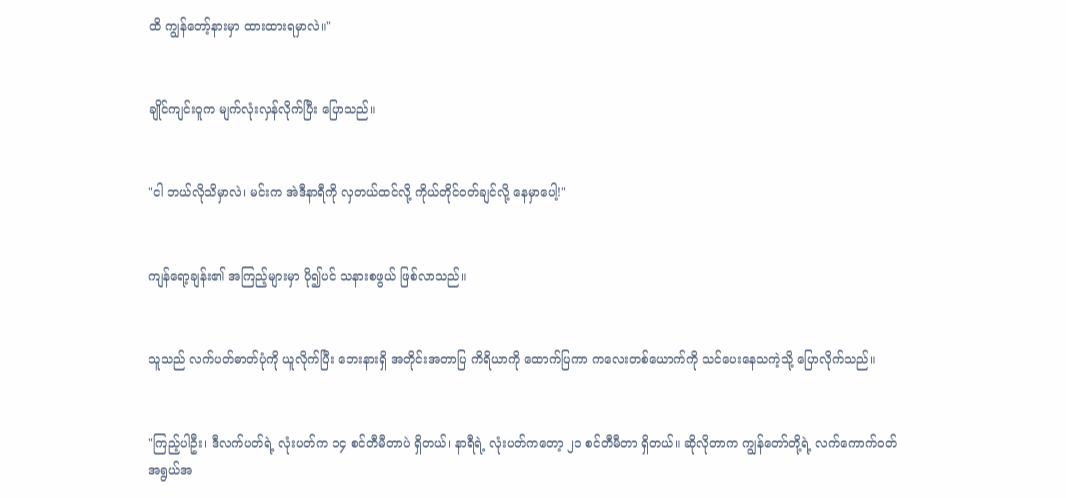ထိ ကျွန်တော့်နားမှာ ထားထားရမှာလဲ။"


ချိုင်ကျင်းဝူက မျက်လုံးလှန်လိုက်ပြီး ပြောသည်။


"ငါ ဘယ်လိုသိမှာလဲ၊ မင်းက အဲဒီနာရီကို လှတယ်ထင်လို့ ကိုယ်တိုင်ဝတ်ချင်လို့ နေမှာပေါ့!"


ကျန်ရော့ချန်း၏ အကြည့်များမှာ ပို၍ပင် သနားစဖွယ် ဖြစ်လာသည်။


သူသည် လက်ပတ်ဓာတ်ပုံကို ယူလိုက်ပြီး ဘေးနားရှိ အတိုင်းအတာပြ ကိရိယာကို ထောက်ပြကာ ကလေးတစ်ယောက်ကို သင်ပေးနေသကဲ့သို့ ပြောလိုက်သည်။


"ကြည့်ပါဦး၊ ဒီလက်ပတ်ရဲ့ လုံးပတ်က ၁၄ စင်တီမီတာပဲ ရှိတယ်၊ နာရီရဲ့ လုံးပတ်ကတော့ ၂၁ စင်တီမီတာ ရှိတယ်။ ဆိုလိုတာက ကျွန်တော်တို့ရဲ့ လက်ကောက်ဝတ် အရွယ်အ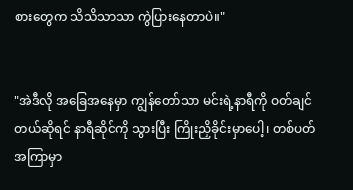စားတွေက သိသိသာသာ ကွဲပြားနေတာပဲ။"


"အဲဒီလို အခြေအနေမှာ ကျွန်တော်သာ မင်းရဲ့နာရီကို ဝတ်ချင်တယ်ဆိုရင် နာရီဆိုင်ကို သွားပြီး ကြိုးညှိခိုင်းမှာပေါ့၊ တစ်ပတ်အကြာမှာ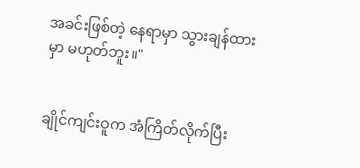အခင်းဖြစ်တဲ့ နေရာမှာ သွားချန်ထားမှာ မဟုတ်ဘူး။"


ချိုင်ကျင်းဝူက အံကြိတ်လိုက်ပြီး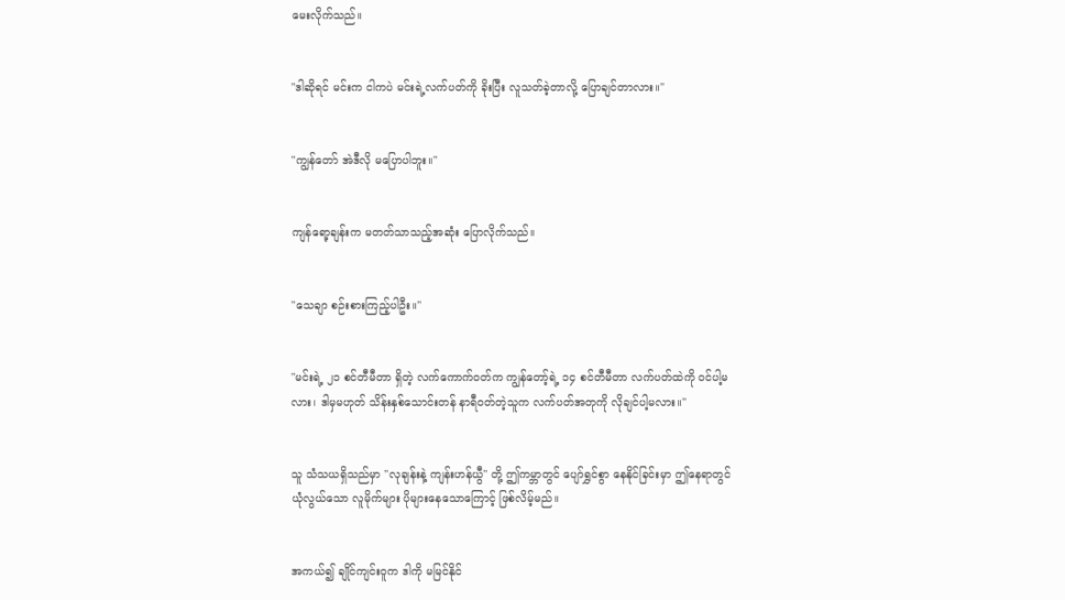မေးလိုက်သည်။


"ဒါဆိုရင် မင်းက ငါကပဲ မင်းရဲ့လက်ပတ်ကို ခိုးပြီး လူသတ်ခဲ့တာလို့ ပြောချင်တာလား။"


"ကျွန်တော် အဲဒီလို မပြောပါဘူး။"


ကျန်ရော့ချန်းက မတတ်သာသည့်အဆုံး ပြောလိုက်သည်။


"သေချာ စဉ်းစားကြည့်ပါဦး။"


"မင်းရဲ့ ၂၁ စင်တီမီတာ ရှိတဲ့ လက်ကောက်ဝတ်က ကျွန်တော့်ရဲ့ ၁၄ စင်တီမီတာ လက်ပတ်ထဲကို ဝင်ပါ့မလား၊ ဒါမှမဟုတ် သိန်းနှစ်သောင်းတန် နာရီဝတ်တဲ့သူက လက်ပတ်အတုကို လိုချင်ပါ့မလား။"


သူ သံသယရှိသည်မှာ "လုချန်းနဲ့ ကျန်းဟန်ယွီ" တို့ ဤကမ္ဘာတွင် ပျော်ရွှင်စွာ နေနိုင်ခြင်းမှာ ဤနေရာတွင် ယုံလွယ်သော လူမိုက်များ ပိုများနေသောကြောင့် ဖြစ်လိမ့်မည်။


အကယ်၍ ချိုင်ကျင်းဝူက ဒါကို မမြင်နိုင်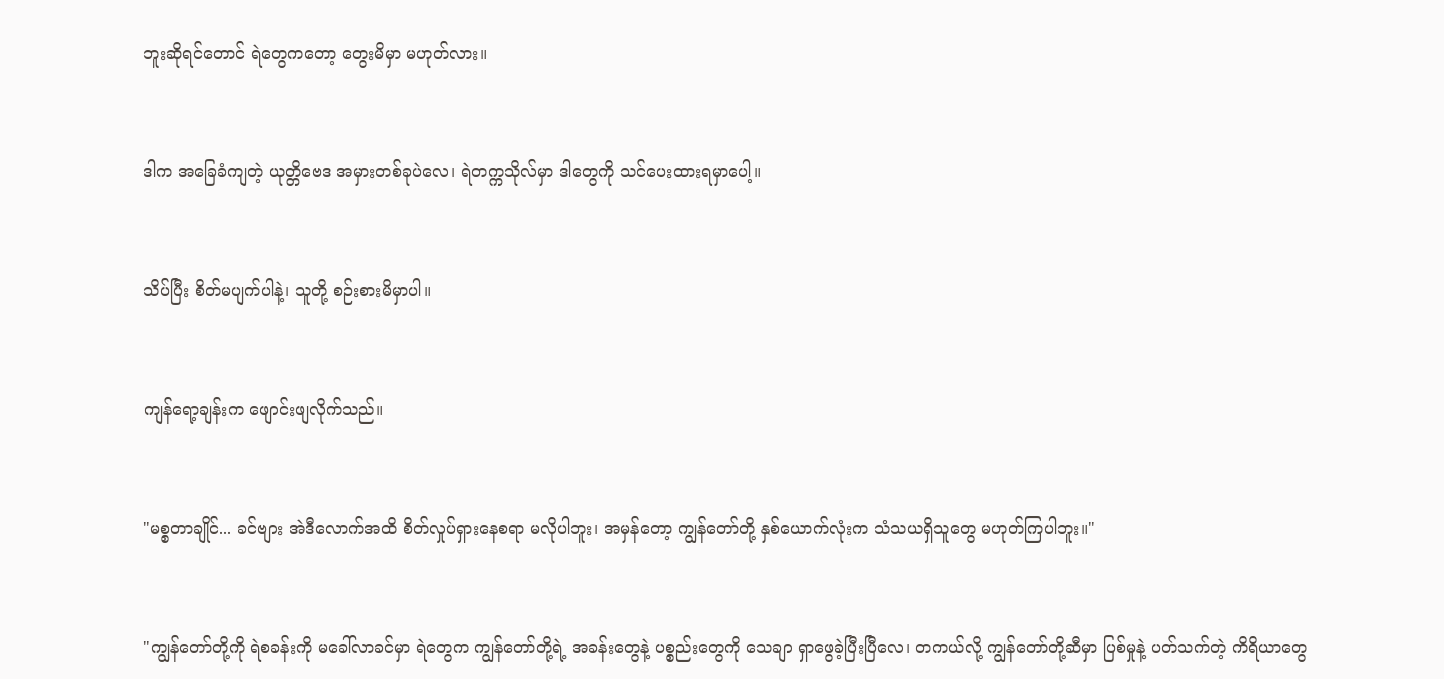ဘူးဆိုရင်တောင် ရဲတွေကတော့ တွေးမိမှာ မဟုတ်လား။


ဒါက အခြေခံကျတဲ့ ယုတ္တိဗေဒ အမှားတစ်ခုပဲလေ၊ ရဲတက္ကသိုလ်မှာ ဒါတွေကို သင်ပေးထားရမှာပေါ့။


သိပ်ပြီး စိတ်မပျက်ပါနဲ့၊ သူတို့ စဉ်းစားမိမှာပါ။


ကျန်ရော့ချန်းက ဖျောင်းဖျလိုက်သည်။


"မစ္စတာချိုင်... ခင်ဗျား အဲဒီလောက်အထိ စိတ်လှုပ်ရှားနေစရာ မလိုပါဘူး၊ အမှန်တော့ ကျွန်တော်တို့ နှစ်ယောက်လုံးက သံသယရှိသူတွေ မဟုတ်ကြပါဘူး။"


"ကျွန်တော်တို့ကို ရဲစခန်းကို မခေါ်လာခင်မှာ ရဲတွေက ကျွန်တော်တို့ရဲ့ အခန်းတွေနဲ့ ပစ္စည်းတွေကို သေချာ ရှာဖွေခဲ့ပြီးပြီလေ၊ တကယ်လို့ ကျွန်တော်တို့ဆီမှာ ပြစ်မှုနဲ့ ပတ်သက်တဲ့ ကိရိယာတွေ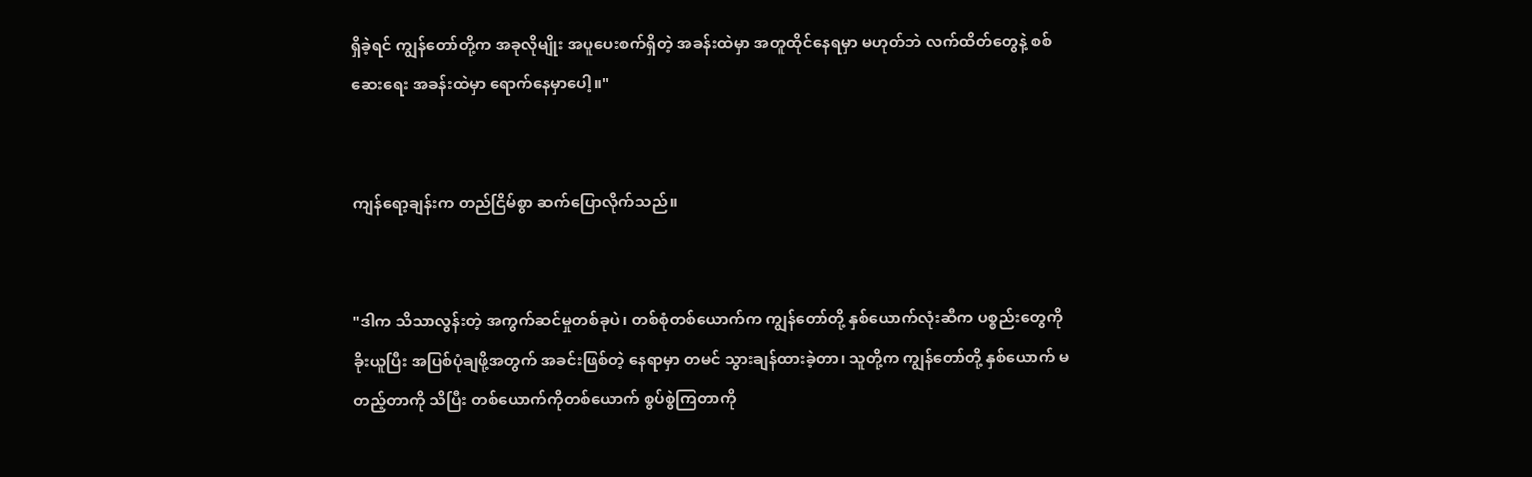ရှိခဲ့ရင် ကျွန်တော်တို့က အခုလိုမျိုး အပူပေးစက်ရှိတဲ့ အခန်းထဲမှာ အတူထိုင်နေရမှာ မဟုတ်ဘဲ လက်ထိတ်တွေနဲ့ စစ်ဆေးရေး အခန်းထဲမှာ ရောက်နေမှာပေါ့။"


ကျန်ရော့ချန်းက တည်ငြိမ်စွာ ဆက်ပြောလိုက်သည်။


"ဒါက သိသာလွန်းတဲ့ အကွက်ဆင်မှုတစ်ခုပဲ၊ တစ်စုံတစ်ယောက်က ကျွန်တော်တို့ နှစ်ယောက်လုံးဆီက ပစ္စည်းတွေကို ခိုးယူပြီး အပြစ်ပုံချဖို့အတွက် အခင်းဖြစ်တဲ့ နေရာမှာ တမင် သွားချန်ထားခဲ့တာ၊ သူတို့က ကျွန်တော်တို့ နှစ်ယောက် မတည့်တာကို သိပြီး တစ်ယောက်ကိုတစ်ယောက် စွပ်စွဲကြတာကို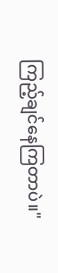ကြည့်ချင်နေကြတာပဲ။"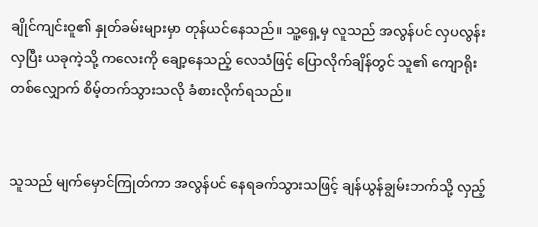ချိုင်ကျင်းဝူ၏ နှုတ်ခမ်းများမှာ တုန်ယင်နေသည်။ သူ့ရှေ့မှ လူသည် အလွန်ပင် လှပလွန်းလှပြီး ယခုကဲ့သို့ ကလေးကို ချော့နေသည့် လေသံဖြင့် ပြောလိုက်ချိန်တွင် သူ၏ ကျောရိုးတစ်လျှောက် စိမ့်တက်သွားသလို ခံစားလိုက်ရသည်။


သူသည် မျက်မှောင်ကြုတ်ကာ အလွန်ပင် နေရခက်သွားသဖြင့် ချန်ယွန်ချွမ်းဘက်သို့ လှည့်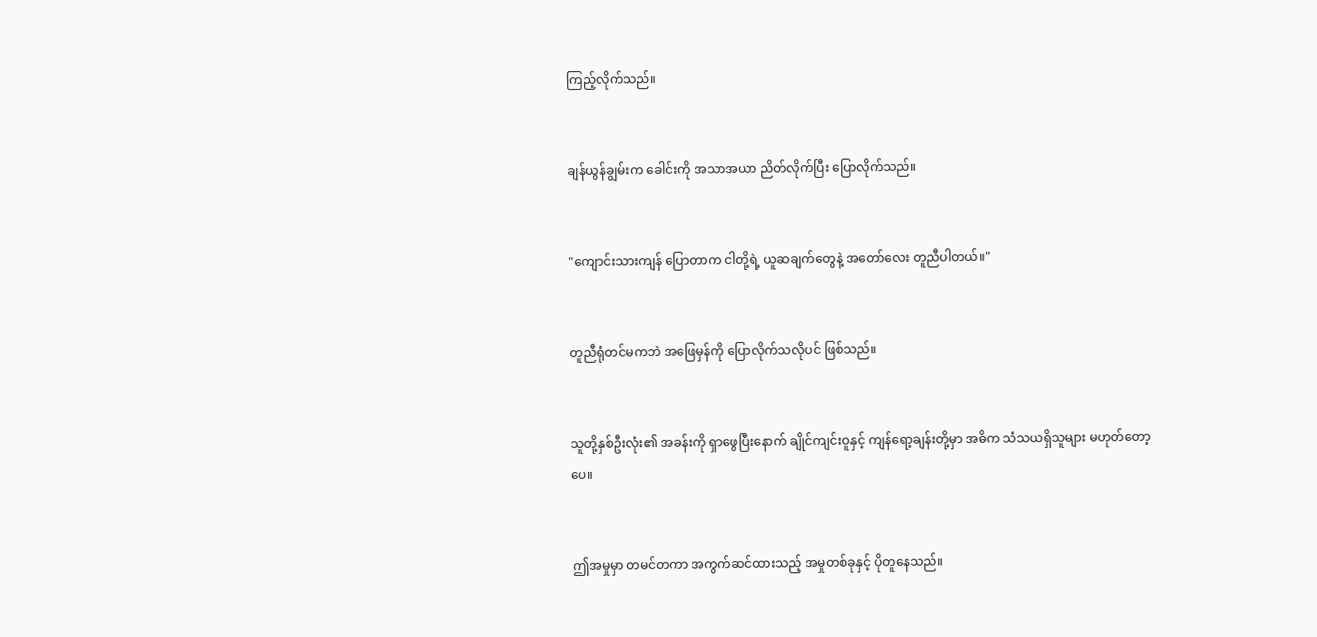ကြည့်လိုက်သည်။


ချန်ယွန်ချွမ်းက ခေါင်းကို အသာအယာ ညိတ်လိုက်ပြီး ပြောလိုက်သည်။


"ကျောင်းသားကျန် ပြောတာက ငါတို့ရဲ့ ယူဆချက်တွေနဲ့ အတော်လေး တူညီပါတယ်။"


တူညီရုံတင်မကဘဲ အဖြေမှန်ကို ပြောလိုက်သလိုပင် ဖြစ်သည်။


သူတို့နှစ်ဦးလုံး၏ အခန်းကို ရှာဖွေပြီးနောက် ချိုင်ကျင်းဝူနှင့် ကျန်ရော့ချန်းတို့မှာ အဓိက သံသယရှိသူများ မဟုတ်တော့ပေ။


ဤအမှုမှာ တမင်တကာ အကွက်ဆင်ထားသည့် အမှုတစ်ခုနှင့် ပိုတူနေသည်။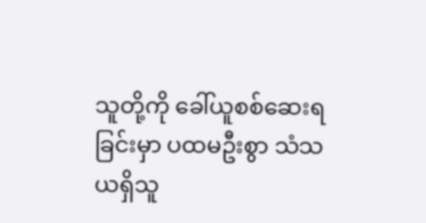သူတို့ကို ခေါ်ယူစစ်ဆေးရခြင်းမှာ ပထမဦးစွာ သံသယရှိသူ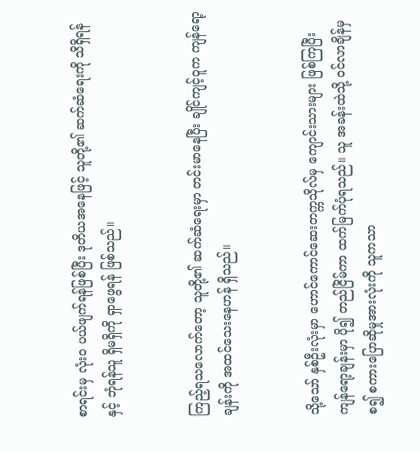စာရင်းမှ လုံးဝ ပယ်ဖျက်ရန်ဖြစ်ပြီး ဒုတိယအနေဖြင့် သူတို့၏ ဆက်ဆံရေးကို သိရှိရန်နှင့် ဘုံရန်သူ ရှိမရှိကို ရှာဖွေရန် ဖြစ်သည်။


ကြည့်ရသလောက်တော့ သူတို့၏ ဆက်ဆံရေးမှာ တင်းမာနေပြီး ချိုင်ကျင့်ဝူက ကျန်ရော့ချန်းကို အထင်သေးနေဟန် ရှိသည်။


သို့သော် နှစ်ဦးလုံးမှာ ဟောင်ကောင်ဆေးတက္ကသိုလ်မှ ကျောင်းသားများ ဖြစ်ကြပြီး ကျန်ရော့ချန်းမှာ ပို၍ တည်ငြိမ်ကာ ထက်မြက်ပုံရသည်။ သူ အခန်းထဲသို့ ဝင်လာချိန်မှစ၍ စကားပြောဆိုမှုအားလုံးကို သူကသာ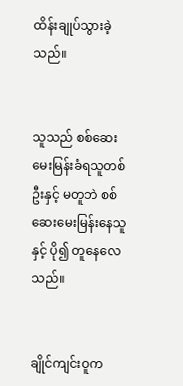ထိန်းချုပ်သွားခဲ့သည်။


သူသည် စစ်ဆေးမေးမြန်းခံရသူတစ်ဦးနှင့် မတူဘဲ စစ်ဆေးမေးမြန်းနေသူနှင့် ပို၍ တူနေလေသည်။


ချိုင်ကျင်းဝူက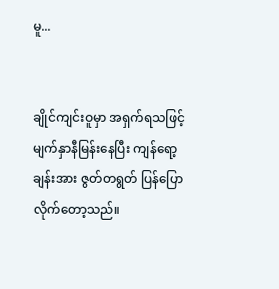မူ...


ချိုင်ကျင်းဝူမှာ အရှက်ရသဖြင့် မျက်နှာနီမြန်းနေပြီး ကျန်ရော့ချန်းအား ဇွတ်တရွတ် ပြန်ပြောလိုက်တော့သည်။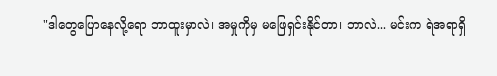"ဒါတွေပြောနေလို့ရော ဘာထူးမှာလဲ၊ အမှုကိုမှ မဖြေရှင်းနိုင်တာ၊ ဘာလဲ... မင်းက ရဲအရာရှိ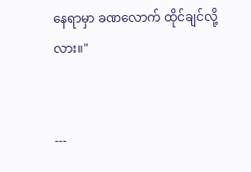နေရာမှာ ခဏလောက် ထိုင်ချင်လို့လား။"


---